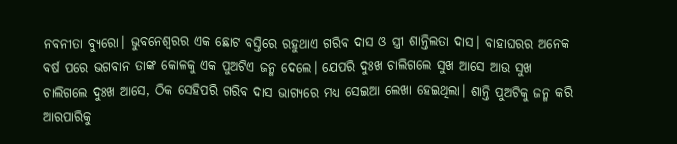ନବନୀତା ବ୍ୟୁରୋ। ଭୁବନେଶ୍ୱରର ଏକ ଛୋଟ ବସ୍ତିରେ ରହୁଥାଏ ଗରିବ ଦାସ ଓ ସ୍ତ୍ରୀ ଶାନ୍ତିଲତା ଦାସ। ବାହାଘରର ଅନେକ ବର୍ଷ ପରେ ଭଗବାନ ତାଙ୍କ କୋଳକୁ ଏକ ପୁଅଟିଏ ଜନ୍ମ ଦେଲେ। ଯେପରି ଦୁଃଖ ଚାଲିଗଲେ ସୁଖ ଆସେ ଆଉ ସୁଖ ଚାଲିଗଲେ ଦୁଃଖ ଆସେ, ଠିକ ସେହିପରି ଗରିବ ଦାସ ଭାଗ୍ୟରେ ମଧ୍ୟ ସେଇଆ ଲେଖା ହେଇଥିଲା। ଶାନ୍ତି ପୁଅଟିକୁ ଜନ୍ମ କରି ଆରପାରିକୁ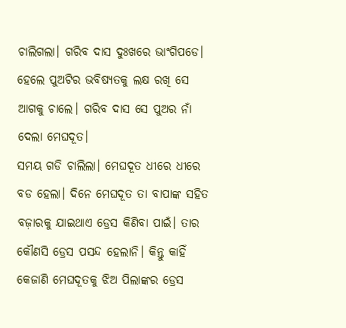ଚାଲିଗଲା। ଗରିବ ଦାସ ଦୁଃଖରେ ଭାଂଗିପଡେ। ହେଲେ ପୁଅଟିର ଭବିଷ୍ୟତକୁ ଲକ୍ଷ ରଖି ସେ ଆଗକୁ ଚାଲେ। ଗରିବ ଦାସ ସେ ପୁଅର ନାଁ ଦେଲା ମେଘଦୂତ।
ସମୟ ଗଡି ଚାଲିଲା। ମେଘଦୂତ ଧୀରେ ଧୀରେ ବଡ ହେଲା। ଦିନେ ମେଘଦୂତ ତା ବାପାଙ୍କ ସହିତ ବଜ଼ାରକୁ ଯାଇଥାଏ ଡ୍ରେସ କିଣିବା ପାଇଁ। ତାର କୌଣସି ଡ୍ରେସ ପସନ୍ଦ ହେଲାନି। କିନ୍ତୁ କାହିଁ କେଜାଣି ମେଘଦୂତକୁ ଝିଅ ପିଲାଙ୍କର ଡ୍ରେସ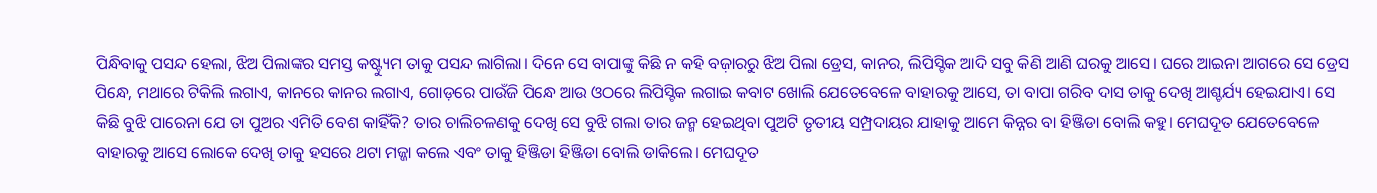ପିନ୍ଧିବାକୁ ପସନ୍ଦ ହେଲା, ଝିଅ ପିଲାଙ୍କର ସମସ୍ତ କଷ୍ଟ୍ୟୁମ ତାକୁ ପସନ୍ଦ ଲାଗିଲା। ଦିନେ ସେ ବାପାଙ୍କୁ କିଛି ନ କହି ବଜ଼ାରରୁ ଝିଅ ପିଲା ଡ୍ରେସ, କାନର, ଲିପିସ୍ଟିକ ଆଦି ସବୁ କିଣି ଆଣି ଘରକୁ ଆସେ। ଘରେ ଆଇନା ଆଗରେ ସେ ଡ୍ରେସ ପିନ୍ଧେ, ମଥାରେ ଟିକିଲି ଲଗାଏ, କାନରେ କାନର ଲଗାଏ, ଗୋଡ଼ରେ ପାଉଁଜି ପିନ୍ଧେ ଆଉ ଓଠରେ ଲିପିସ୍ଟିକ ଲଗାଇ କବାଟ ଖୋଲି ଯେତେବେଳେ ବାହାରକୁ ଆସେ, ତା ବାପା ଗରିବ ଦାସ ତାକୁ ଦେଖି ଆଶ୍ଚର୍ଯ୍ୟ ହେଇଯାଏ। ସେ କିଛି ବୁଝି ପାରେନା ଯେ ତା ପୁଅର ଏମିତି ବେଶ କାହିଁକି? ତାର ଚାଲିଚଳଣକୁ ଦେଖି ସେ ବୁଝି ଗଲା ତାର ଜନ୍ମ ହେଇଥିବା ପୁଅଟି ତୃତୀୟ ସମ୍ପ୍ରଦାୟର ଯାହାକୁ ଆମେ କିନ୍ନର ବା ହିଞ୍ଜିଡା ବୋଲି କହୁ। ମେଘଦୂତ ଯେତେବେଳେ ବାହାରକୁ ଆସେ ଲୋକେ ଦେଖି ତାକୁ ହସରେ ଥଟା ମଜ୍ଜା କଲେ ଏବଂ ତାକୁ ହିଞ୍ଜିଡା ହିଞ୍ଜିଡା ବୋଲି ଡାକିଲେ। ମେଘଦୂତ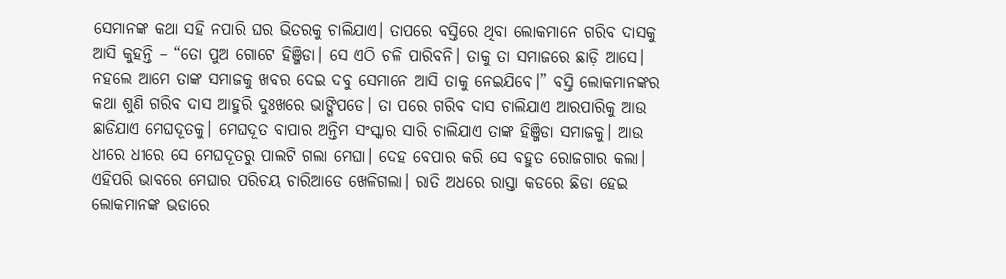ସେମାନଙ୍କ କଥା ସହି ନପାରି ଘର ଭିତରକୁ ଚାଲିଯାଏ। ତାପରେ ବସ୍ତିରେ ଥିବା ଲୋକମାନେ ଗରିବ ଦାସକୁ ଆସି କୁହନ୍ତି – “ତୋ ପୁଅ ଗୋଟେ ହିଞ୍ଜିଡା। ସେ ଏଠି ଚଳି ପାରିବନି। ତାକୁ ତା ସମାଜରେ ଛାଡ଼ି ଆସେ। ନହଲେ ଆମେ ତାଙ୍କ ସମାଜକୁ ଖବର ଦେଇ ଦବୁ ସେମାନେ ଆସି ତାକୁ ନେଇଯିବେ।” ବସ୍ତି ଲୋକମାନଙ୍କର କଥା ଶୁଣି ଗରିବ ଦାସ ଆହୁରି ଦୁଃଖରେ ଭାଙ୍ଗିପଡେ। ତା ପରେ ଗରିବ ଦାସ ଚାଲିଯାଏ ଆରପାରିକୁ ଆଉ ଛାଡିଯାଏ ମେଘଦୂତକୁ। ମେଘଦୂତ ବାପାର ଅନ୍ତିମ ସଂସ୍କାର ସାରି ଚାଲିଯାଏ ତାଙ୍କ ହିଞ୍ଜିଡା ସମାଜକୁ। ଆଉ ଧୀରେ ଧୀରେ ସେ ମେଘଦୂତରୁ ପାଲଟି ଗଲା ମେଘା। ଦେହ ବେପାର କରି ସେ ବହୁତ ରୋଜଗାର କଲା। ଏହିପରି ଭାବରେ ମେଘାର ପରିଚୟ ଚାରିଆଡେ ଖେଳିଗଲା। ରାତି ଅଧରେ ରାସ୍ତା କଡରେ ଛିଡା ହେଇ ଲୋକମାନଙ୍କ ଭଡାରେ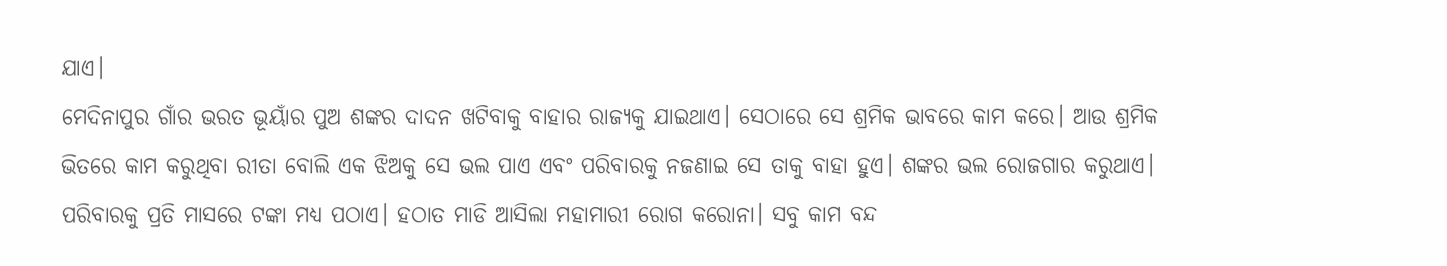ଯାଏ।
ମେଦିନାପୁର ଗାଁର ଭରତ ଭୂୟାଁର ପୁଅ ଶଙ୍କର ଦାଦନ ଖଟିବାକୁ ବାହାର ରାଜ୍ୟକୁ ଯାଇଥାଏ। ସେଠାରେ ସେ ଶ୍ରମିକ ଭାବରେ କାମ କରେ। ଆଉ ଶ୍ରମିକ ଭିତରେ କାମ କରୁଥିବା ରୀତା ବୋଲି ଏକ ଝିଅକୁ ସେ ଭଲ ପାଏ ଏବଂ ପରିବାରକୁ ନଜଣାଇ ସେ ତାକୁ ବାହା ହୁଏ। ଶଙ୍କର ଭଲ ରୋଜଗାର କରୁଥାଏ। ପରିବାରକୁ ପ୍ରତି ମାସରେ ଟଙ୍କା ମଧ୍ୟ ପଠାଏ। ହଠାତ ମାଡି ଆସିଲା ମହାମାରୀ ରୋଗ କରୋନା। ସବୁ କାମ ବନ୍ଦ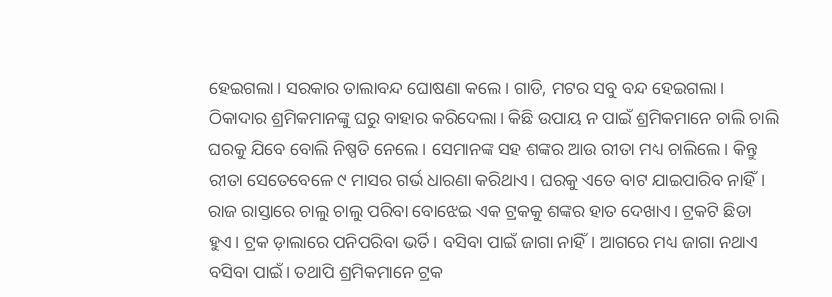ହେଇଗଲା। ସରକାର ତାଲାବନ୍ଦ ଘୋଷଣା କଲେ। ଗାଡି, ମଟର ସବୁ ବନ୍ଦ ହେଇଗଲା। ଠିକାଦାର ଶ୍ରମିକମାନଙ୍କୁ ଘରୁ ବାହାର କରିଦେଲା। କିଛି ଉପାୟ ନ ପାଇଁ ଶ୍ରମିକମାନେ ଚାଲି ଚାଲି ଘରକୁ ଯିବେ ବୋଲି ନିଷ୍ପତି ନେଲେ। ସେମାନଙ୍କ ସହ ଶଙ୍କର ଆଉ ରୀତା ମଧ୍ୟ ଚାଲିଲେ। କିନ୍ତୁ ରୀତା ସେତେବେଳେ ୯ ମାସର ଗର୍ଭ ଧାରଣା କରିଥାଏ। ଘରକୁ ଏତେ ବାଟ ଯାଇପାରିବ ନାହିଁ। ରାଜ ରାସ୍ତାରେ ଚାଲୁ ଚାଲୁ ପରିବା ବୋଝେଇ ଏକ ଟ୍ରକକୁ ଶଙ୍କର ହାତ ଦେଖାଏ। ଟ୍ରକଟି ଛିଡା ହୁଏ। ଟ୍ରକ ଡ଼ାଲାରେ ପନିପରିବା ଭର୍ତି। ବସିବା ପାଇଁ ଜାଗା ନାହିଁ। ଆଗରେ ମଧ୍ୟ ଜାଗା ନଥାଏ ବସିବା ପାଇଁ। ତଥାପି ଶ୍ରମିକମାନେ ଟ୍ରକ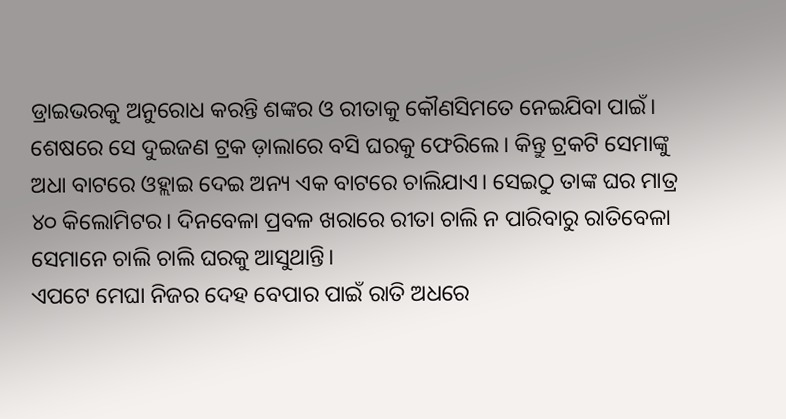ଡ୍ରାଇଭରକୁ ଅନୁରୋଧ କରନ୍ତି ଶଙ୍କର ଓ ରୀତାକୁ କୌଣସିମତେ ନେଇଯିବା ପାଇଁ। ଶେଷରେ ସେ ଦୁଇଜଣ ଟ୍ରକ ଡ଼ାଲାରେ ବସି ଘରକୁ ଫେରିଲେ। କିନ୍ତୁ ଟ୍ରକଟି ସେମାଙ୍କୁ ଅଧା ବାଟରେ ଓହ୍ଲାଇ ଦେଇ ଅନ୍ୟ ଏକ ବାଟରେ ଚାଲିଯାଏ। ସେଇଠୁ ତାଙ୍କ ଘର ମାତ୍ର ୪୦ କିଲୋମିଟର। ଦିନବେଳା ପ୍ରବଳ ଖରାରେ ରୀତା ଚାଲି ନ ପାରିବାରୁ ରାତିବେଳା ସେମାନେ ଚାଲି ଚାଲି ଘରକୁ ଆସୁଥାନ୍ତି।
ଏପଟେ ମେଘା ନିଜର ଦେହ ବେପାର ପାଇଁ ରାତି ଅଧରେ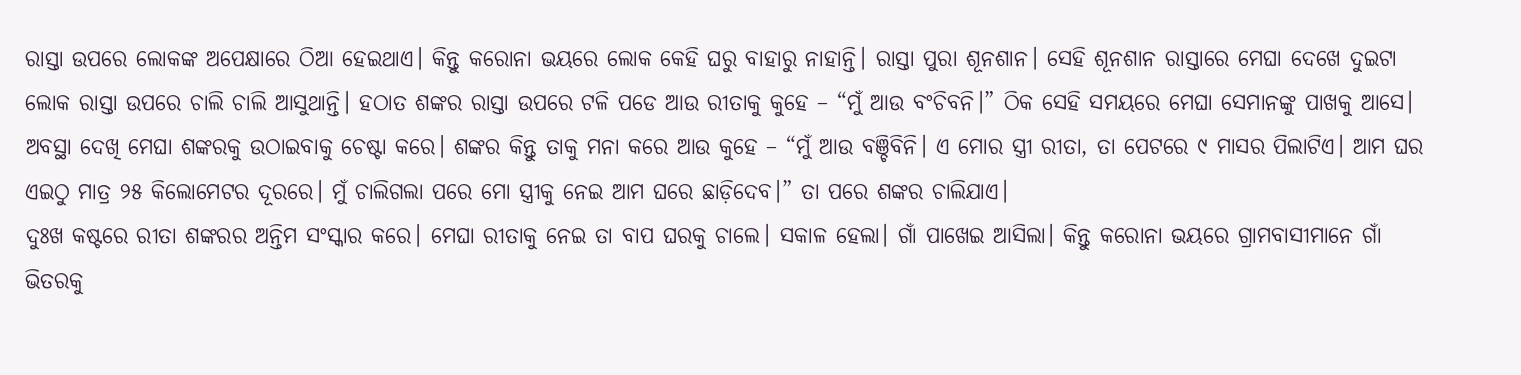ରାସ୍ତା ଉପରେ ଲୋକଙ୍କ ଅପେକ୍ଷାରେ ଠିଆ ହେଇଥାଏ। କିନ୍ତୁ କରୋନା ଭୟରେ ଲୋକ କେହି ଘରୁ ବାହାରୁ ନାହାନ୍ତି। ରାସ୍ତା ପୁରା ଶୂନଶାନ। ସେହି ଶୂନଶାନ ରାସ୍ତାରେ ମେଘା ଦେଖେ ଦୁଇଟା ଲୋକ ରାସ୍ତା ଉପରେ ଚାଲି ଚାଲି ଆସୁଥାନ୍ତି। ହଠାତ ଶଙ୍କର ରାସ୍ତା ଉପରେ ଟଳି ପଡେ ଆଉ ରୀତାକୁ କୁହେ – “ମୁଁ ଆଉ ବଂଚିବନି।” ଠିକ ସେହି ସମୟରେ ମେଘା ସେମାନଙ୍କୁ ପାଖକୁ ଆସେ। ଅବସ୍ଥା ଦେଖି ମେଘା ଶଙ୍କରକୁ ଉଠାଇବାକୁ ଚେଷ୍ଟା କରେ। ଶଙ୍କର କିନ୍ତୁ ତାକୁ ମନା କରେ ଆଉ କୁହେ – “ମୁଁ ଆଉ ବଞ୍ଚିବିନି। ଏ ମୋର ସ୍ତ୍ରୀ ରୀତା, ତା ପେଟରେ ୯ ମାସର ପିଲାଟିଏ। ଆମ ଘର ଏଇଠୁ ମାତ୍ର ୨୫ କିଲୋମେଟର ଦୂରରେ। ମୁଁ ଚାଲିଗଲା ପରେ ମୋ ସ୍ତ୍ରୀକୁ ନେଇ ଆମ ଘରେ ଛାଡ଼ିଦେବ।” ତା ପରେ ଶଙ୍କର ଚାଲିଯାଏ।
ଦୁଃଖ କଷ୍ଟରେ ରୀତା ଶଙ୍କରର ଅନ୍ତିମ ସଂସ୍କାର କରେ। ମେଘା ରୀତାକୁ ନେଇ ତା ବାପ ଘରକୁ ଚାଲେ। ସକାଳ ହେଲା। ଗାଁ ପାଖେଇ ଆସିଲା। କିନ୍ତୁ କରୋନା ଭୟରେ ଗ୍ରାମବାସୀମାନେ ଗାଁ ଭିତରକୁ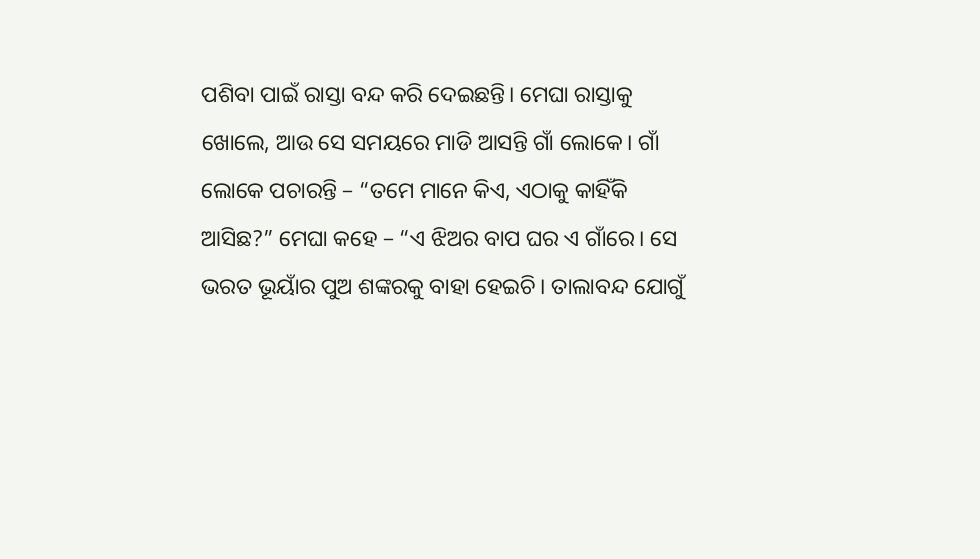ପଶିବା ପାଇଁ ରାସ୍ତା ବନ୍ଦ କରି ଦେଇଛନ୍ତି। ମେଘା ରାସ୍ତାକୁ ଖୋଲେ, ଆଉ ସେ ସମୟରେ ମାଡି ଆସନ୍ତି ଗାଁ ଲୋକେ। ଗାଁ ଲୋକେ ପଚାରନ୍ତି – “ତମେ ମାନେ କିଏ, ଏଠାକୁ କାହିଁକି ଆସିଛ?” ମେଘା କହେ – “ଏ ଝିଅର ବାପ ଘର ଏ ଗାଁରେ। ସେ ଭରତ ଭୂୟାଁର ପୁଅ ଶଙ୍କରକୁ ବାହା ହେଇଚି। ତାଲାବନ୍ଦ ଯୋଗୁଁ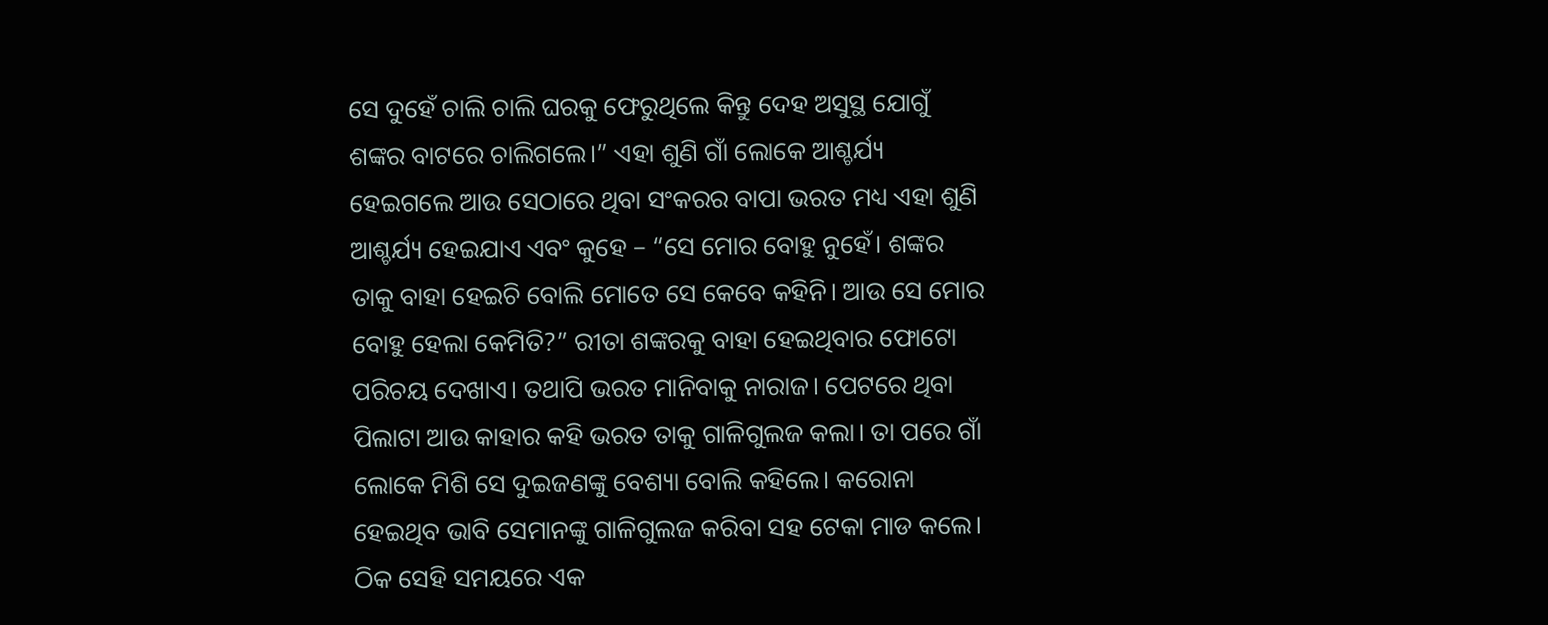ସେ ଦୁହେଁ ଚାଲି ଚାଲି ଘରକୁ ଫେରୁଥିଲେ କିନ୍ତୁ ଦେହ ଅସୁସ୍ଥ ଯୋଗୁଁ ଶଙ୍କର ବାଟରେ ଚାଲିଗଲେ।” ଏହା ଶୁଣି ଗାଁ ଲୋକେ ଆଶ୍ଚର୍ଯ୍ୟ ହେଇଗଲେ ଆଉ ସେଠାରେ ଥିବା ସଂକରର ବାପା ଭରତ ମଧ୍ୟ ଏହା ଶୁଣି ଆଶ୍ଚର୍ଯ୍ୟ ହେଇଯାଏ ଏବଂ କୁହେ – “ସେ ମୋର ବୋହୁ ନୁହେଁ। ଶଙ୍କର ତାକୁ ବାହା ହେଇଚି ବୋଲି ମୋତେ ସେ କେବେ କହିନି। ଆଉ ସେ ମୋର ବୋହୁ ହେଲା କେମିତି?” ରୀତା ଶଙ୍କରକୁ ବାହା ହେଇଥିବାର ଫୋଟୋ ପରିଚୟ ଦେଖାଏ। ତଥାପି ଭରତ ମାନିବାକୁ ନାରାଜ। ପେଟରେ ଥିବା ପିଲାଟା ଆଉ କାହାର କହି ଭରତ ତାକୁ ଗାଳିଗୁଲଜ କଲା। ତା ପରେ ଗାଁ ଲୋକେ ମିଶି ସେ ଦୁଇଜଣଙ୍କୁ ବେଶ୍ୟା ବୋଲି କହିଲେ। କରୋନା ହେଇଥିବ ଭାବି ସେମାନଙ୍କୁ ଗାଳିଗୁଲଜ କରିବା ସହ ଟେକା ମାଡ କଲେ। ଠିକ ସେହି ସମୟରେ ଏକ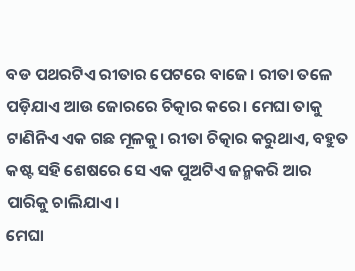ବଡ ପଥରଟିଏ ରୀତାର ପେଟରେ ବାଜେ। ରୀତା ତଳେ ପଡ଼ିଯାଏ ଆଉ ଜୋରରେ ଚିତ୍କାର କରେ। ମେଘା ତାକୁ ଟାଣିନିଏ ଏକ ଗଛ ମୂଳକୁ। ରୀତା ଚିତ୍କାର କରୁଥାଏ, ବହୁତ କଷ୍ଟ ସହି ଶେଷରେ ସେ ଏକ ପୁଅଟିଏ ଜନ୍ମକରି ଆର ପାରିକୁ ଚାଲିଯାଏ।
ମେଘା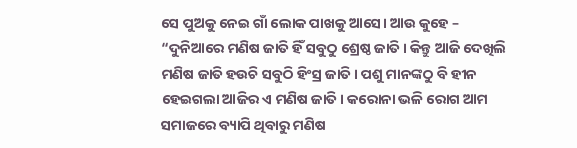ସେ ପୁଅକୁ ନେଇ ଗାଁ ଲୋକ ପାଖକୁ ଆସେ। ଆଉ କୁହେ – “ଦୁନିଆରେ ମଣିଷ ଜାତି ହିଁ ସବୁଠୁ ଶ୍ରେଷ୍ଠ ଜାତି। କିନ୍ତୁ ଆଜି ଦେଖିଲି ମଣିଷ ଜାତି ହଉଚି ସବୁଠି ହିଂସ୍ର ଜାତି। ପଶୁ ମାନଙ୍କଠୁ ବି ହୀନ ହେଇଗଲା ଆଜିର ଏ ମଣିଷ ଜାତି। କରୋନା ଭଳି ରୋଗ ଆମ ସମାଜରେ ବ୍ୟାପି ଥିବାରୁ ମଣିଷ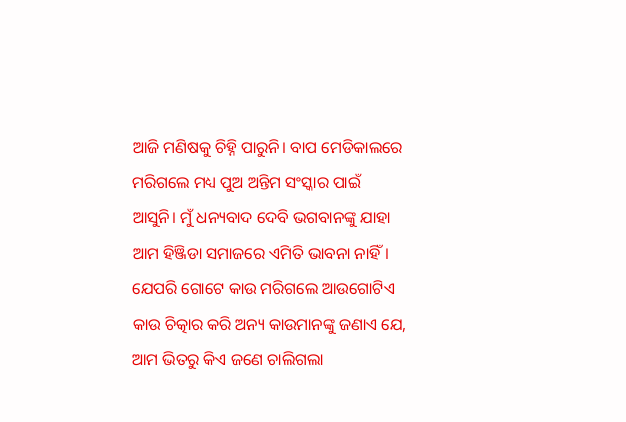ଆଜି ମଣିଷକୁ ଚିହ୍ନି ପାରୁନି। ବାପ ମେଡିକାଲରେ ମରିଗଲେ ମଧ୍ୟ ପୁଅ ଅନ୍ତିମ ସଂସ୍କାର ପାଇଁ ଆସୁନି। ମୁଁ ଧନ୍ୟବାଦ ଦେବି ଭଗବାନଙ୍କୁ ଯାହା ଆମ ହିଞ୍ଜିଡା ସମାଜରେ ଏମିତି ଭାବନା ନାହିଁ। ଯେପରି ଗୋଟେ କାଉ ମରିଗଲେ ଆଉଗୋଟିଏ କାଉ ଚିତ୍କାର କରି ଅନ୍ୟ କାଉମାନଙ୍କୁ ଜଣାଏ ଯେ, ଆମ ଭିତରୁ କିଏ ଜଣେ ଚାଲିଗଲା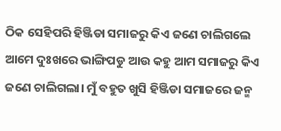ଠିକ ସେହିପରି ହିଞ୍ଜିଡା ସମାଜରୁ କିଏ ଜଣେ ଚାଲିଗଲେ ଆମେ ଦୁଃଖରେ ଭାଙ୍ଗିପଡୁ ଆଉ କହୁ ଆମ ସମାଜରୁ କିଏ ଜଣେ ଚାଲିଗଲା। ମୁଁ ବହୁତ ଖୁସି ହିଞ୍ଜିଡା ସମାଜରେ ଜନ୍ମ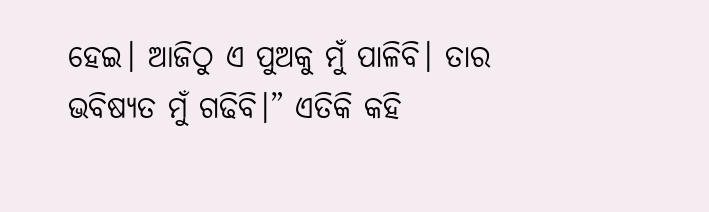ହେଇ। ଆଜିଠୁ ଏ ପୁଅକୁ ମୁଁ ପାଳିବି। ତାର ଭବିଷ୍ୟତ ମୁଁ ଗଢିବି।” ଏତିକି କହି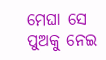ମେଘା ସେ ପୁଅକୁ ନେଇ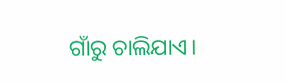ଗାଁରୁ ଚାଲିଯାଏ।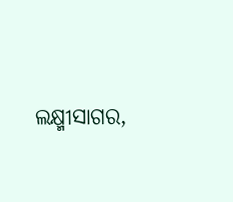ଲକ୍ଷ୍ମୀସାଗର,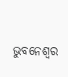ଭୁବନେଶ୍ୱର